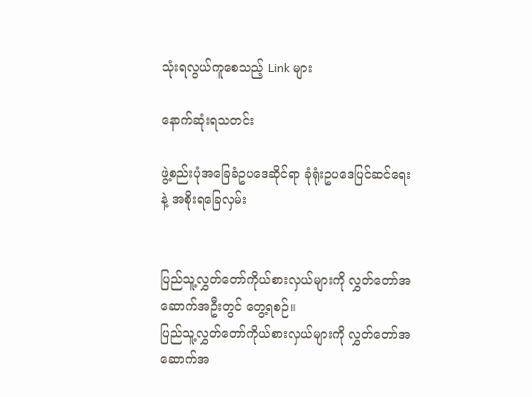သုံးရလွယ်ကူစေသည့် Link များ

နောက်ဆုံးရသတင်း

ဖွဲ့စည်းပုံအခြေခံဥပဒေဆိုင်ရာ ခုံရုံးဥပဒေပြင်ဆင်ရေး နဲ့ အစိုးရခြေလှမ်း


ပြည်သူ့လွှတ်တော်ကိုယ်စားလှယ်များကို လွှတ်တော်အဆောက်အဦးတွင် တွေ့ရစဉ်။
ပြည်သူ့လွှတ်တော်ကိုယ်စားလှယ်များကို လွှတ်တော်အဆောက်အ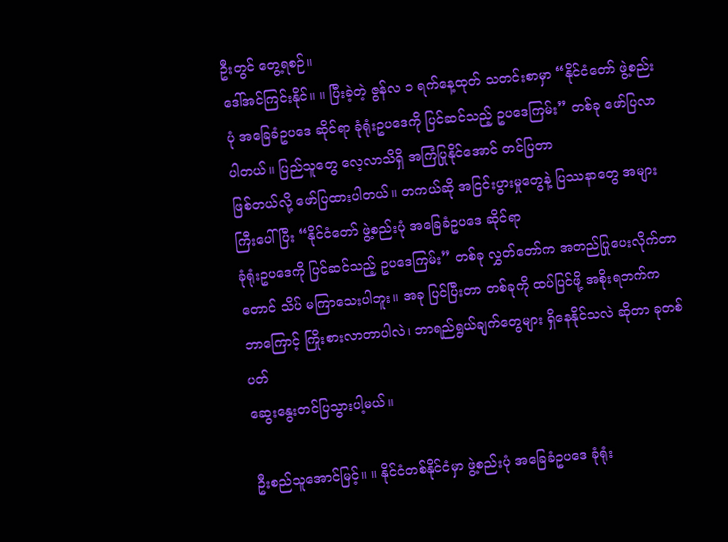ဦးတွင် တွေ့ရစဉ်။
ဒေါ်အင်ကြင်းနိုင်။ ။ ပြီးခဲ့တဲ့ ဇွန်လ ၁ ရက်နေ့ထုတ် သတင်းစာမှာ “နိုင်ငံတော် ဖွဲ့စည်းပုံ အခြေခံဥပဒေ ဆိုင်ရာ ခုံရုံးဥပဒေကို ပြင်ဆင်သည့် ဥပဒေကြမ်း” တစ်ခု ဖော်ပြလာပါတယ်။ ပြည်သူတွေ လေ့လာသိရှိ အကြံပြုနိုင်အောင် တင်ပြတာ
ဖြစ်တယ်လို့ ဖော်ပြထားပါတယ်။ တကယ်ဆို အငြင်းပွားမှုတွေနဲ့ ပြဿနာတွေ အများကြီးပေါ်ပြီး “နိုင်ငံတော် ဖွဲ့စည်းပုံ အခြေခံဥပဒေ ဆိုင်ရာ
ခုံရုံးဥပဒေကို ပြင်ဆင်သည့် ဥပဒေကြမ်း” တစ်ခု လွှတ်တော်က အတည်ပြုပေးလိုက်တာတောင် သိပ် မကြာသေးပါဘူး။ အခု ပြင်ပြီးတာ တစ်ခုကို ထပ်ပြင်ဖို့ အစိုးရဘက်က ဘာကြောင့် ကြိုးစားလာတာပါလဲ၊ ဘာရည်ရွယ်ချက်တွေများ ရှိနေနိုင်သလဲ ဆိုတာ ခုတစ်ပတ်
ဆွေးနွေးတင်ပြသွားပါ့မယ်။

ဦးစည်သူအောင်မြင့်။ ။ နိုင်ငံတစ်နိုင်ငံမှာ ဖွဲ့စည်းပုံ အခြေခံဥပဒေ ခုံရုံး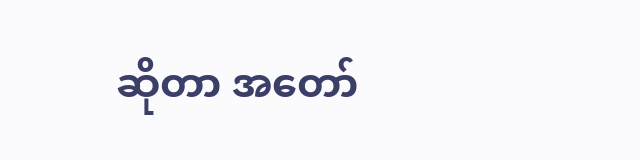ဆိုတာ အတော်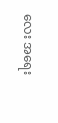လေး အရေး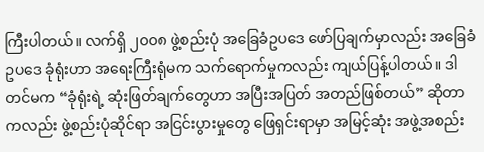ကြီးပါတယ်။ လက်ရှိ ၂၀၀၈ ဖွဲ့စည်းပုံ အခြေခံဥပဒေ ဖော်ပြချက်မှာလည်း အခြေခံဥပဒေ ခုံရုံးဟာ အရေးကြီးရုံမက သက်ရောက်မှုကလည်း ကျယ်ပြန့်ပါတယ်။ ဒါတင်မက “ခုံရုံးရဲ့ ဆုံးဖြတ်ချက်တွေဟာ အပြီးအပြတ် အတည်ဖြစ်တယ်” ဆိုတာကလည်း ဖွဲ့စည်းပုံဆိုင်ရာ အငြင်းပွားမှုတွေ ဖြေရှင်းရာမှာ အမြင့်ဆုံး အဖွဲ့အစည်း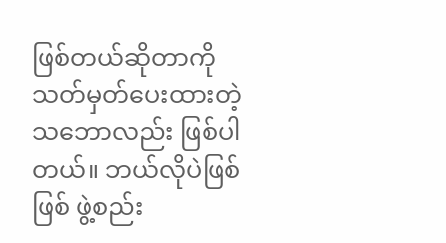ဖြစ်တယ်ဆိုတာကို သတ်မှတ်ပေးထားတဲ့ သဘောလည်း ဖြစ်ပါတယ်။ ဘယ်လိုပဲဖြစ်ဖြစ် ဖွဲ့စည်း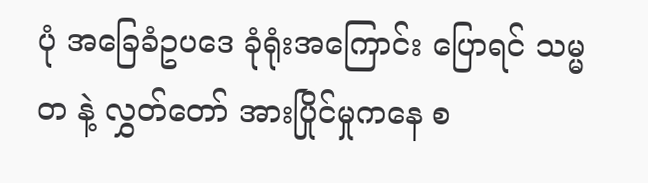ပုံ အခြေခံဥပဒေ ခုံရုံးအကြောင်း ပြောရင် သမ္မတ နဲ့ လွှတ်တော် အားပြိုင်မှုကနေ စ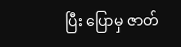ပြီး ပြောမှ ဇာတ်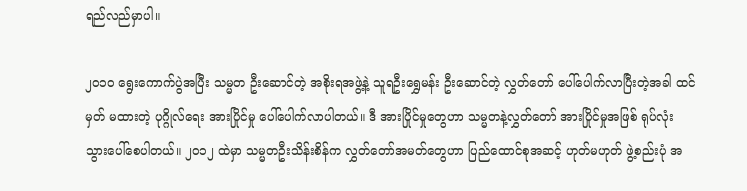ရည်လည်မှာပါ။

၂၀၁၀ ရွေးကောက်ပွဲအပြီး သမ္မတ ဦးဆောင်တဲ့ အစိုးရအဖွဲ့နဲ့ သူရဦးရွှေမန်း ဦးဆောင်တဲ့ လွှတ်တော် ပေါ်ပေါက်လာပြီးတဲ့အခါ ထင်မှတ် မထားတဲ့ ပုဂ္ဂိုလ်ရေး အားပြိုင်မှု ပေါ်ပေါက်လာပါတယ်။ ဒီ အားပြိုင်မှုတွေဟာ သမ္မတနဲ့လွှတ်တော် အားပြိုင်မှုအဖြစ် ရုပ်လုံး သွားပေါ်စေပါတယ်။ ၂၀၁၂ ထဲမှာ သမ္မတဦးသိန်းစိန်က လွှတ်တော်အမတ်တွေဟာ ပြည်ထောင်စုအဆင့် ဟုတ်မဟုတ် ဖွဲ့စည်းပုံ အ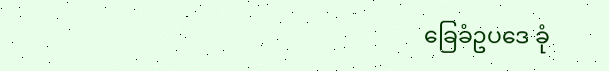ခြေခံဥပဒေ ခုံ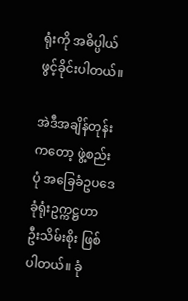ရုံးကို အဓိပ္ပါယ် ဖွင့်ခိုင်းပါတယ်။

အဲဒီအချိန်တုန်းကတော့ ဖွဲ့စည်းပုံ အခြေခံဥပဒေ ခုံရုံးဥက္ကဋ္ဌဟာ ဦးသိမ်းစိုး ဖြစ်ပါတယ်။ ခုံ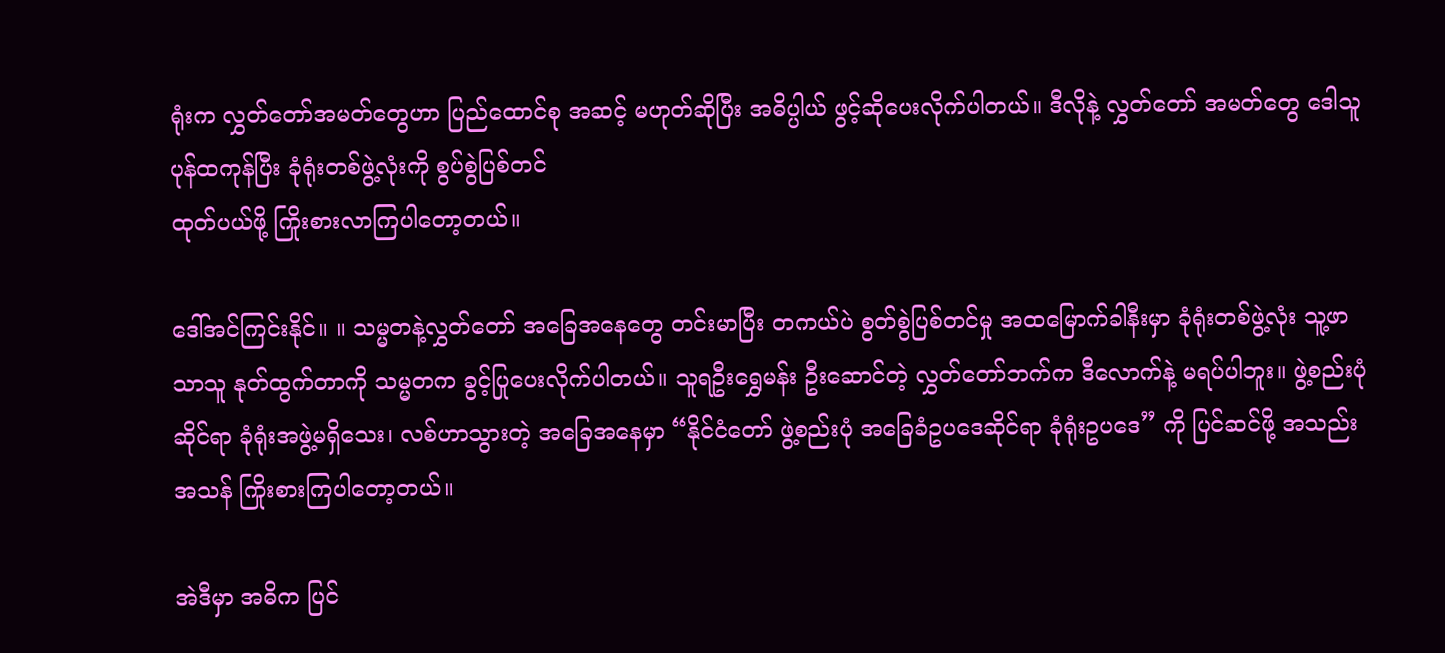ရုံးက လွှတ်တော်အမတ်တွေဟာ ပြည်ထောင်စု အဆင့် မဟုတ်ဆိုပြီး အဓိပ္ပါယ် ဖွင့်ဆိုပေးလိုက်ပါတယ်။ ဒီလိုနဲ့ လွှတ်တော် အမတ်တွေ ဒေါသူပုန်ထကုန်ပြီး ခုံရုံးတစ်ဖွဲ့လုံးကို စွပ်စွဲပြစ်တင်
ထုတ်ပယ်ဖို့ ကြိုးစားလာကြပါတော့တယ်။

ဒေါ်အင်ကြင်းနိုင်။ ။ သမ္မတနဲ့လွှတ်တော် အခြေအနေတွေ တင်းမာပြီး တကယ်ပဲ စွတ်စွဲပြစ်တင်မှု အထမြောက်ခါနီးမှာ ခုံရုံးတစ်ဖွဲ့လုံး သူ့ဖာသာသူ နုတ်ထွက်တာကို သမ္မတက ခွင့်ပြုပေးလိုက်ပါတယ်။ သူရဦးရွှေမန်း ဦးဆောင်တဲ့ လွှတ်တော်ဘက်က ဒီလောက်နဲ့ မရပ်ပါဘူး။ ဖွဲ့စည်းပုံဆိုင်ရာ ခုံရုံးအဖွဲ့မရှိသေး၊ လစ်ဟာသွားတဲ့ အခြေအနေမှာ “နိုင်ငံတော် ဖွဲ့စည်းပုံ အခြေခံဥပဒေဆိုင်ရာ ခုံရုံးဥပဒေ” ကို ပြင်ဆင်ဖို့ အသည်းအသန် ကြိုးစားကြပါတော့တယ်။

အဲဒီမှာ အဓိက ပြင်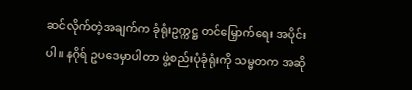ဆင်လိုက်တဲ့အချက်က ခုံရုံးဥက္ကဋ္ဌ တင်မြှောက်ရေး အပိုင်းပါ။ နဂိုရ် ဥပဒေမှာပါတာ ဖွဲ့စည်းပုံခုံရုံးကို သမ္မတက အဆို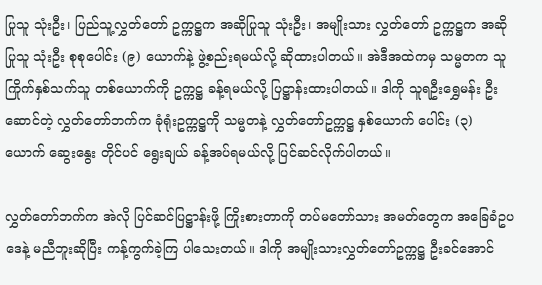ပြုသူ သုံးဦး၊ ပြည်သူ့လွှတ်တော် ဥက္ကဋ္ဌက အဆိုပြုသူ သုံးဦး၊ အမျိုးသား လွှတ်တော် ဥက္ကဋ္ဌက အဆိုပြုသူ သုံးဦး စုစုပေါင်း (၉) ယောက်နဲ့ ဖွဲ့စည်းရမယ်လို့ ဆိုထားပါတယ်။ အဲဒီအထဲကမှ သမ္မတက သူကြိုက်နှစ်သက်သူ တစ်ယောက်ကို ဥက္ကဋ္ဌ ခန့်ရမယ်လို့ ပြဋ္ဌာန်းထားပါတယ်။ ဒါကို သူရဦးရွှေမန်း ဦးဆောင်တဲ့ လွှတ်တော်ဘက်က ခုံရုံးဥက္ကဋ္ဌကို သမ္မတနဲ့ လွှတ်တော်ဥက္ကဋ္ဌ နှစ်ယောက် ပေါင်း (၃) ယောက် ဆွေးနွေး တိုင်ပင် ရွေးချယ် ခန့်အပ်ရမယ်လို့ ပြင်ဆင်လိုက်ပါတယ်။

လွှတ်တော်ဘက်က အဲလို ပြင်ဆင်ပြဋ္ဌာန်းဖို့ ကြိုးစားတာကို တပ်မတော်သား အမတ်တွေက အခြေခံဥပဒေနဲ့ မညီဘူးဆိုပြီး ကန့်ကွက်ခဲ့ကြ ပါသေးတယ်။ ဒါကို အမျိုးသားလွှတ်တော်ဥက္ကဋ္ဌ ဦးခင်အောင်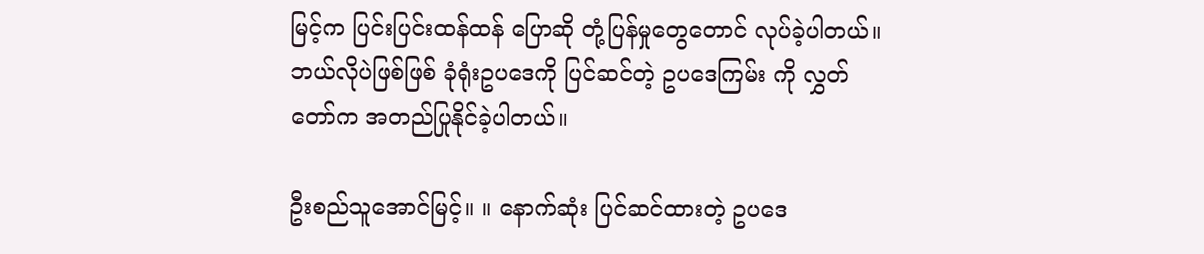မြင့်က ပြင်းပြင်းထန်ထန် ပြောဆို တုံ့ပြန်မှုတွေတောင် လုပ်ခဲ့ပါတယ်။ ဘယ်လိုပဲဖြစ်ဖြစ် ခုံရုံးဥပဒေကို ပြင်ဆင်တဲ့ ဥပဒေကြမ်း ကို လွှတ်တော်က အတည်ပြုနိုင်ခဲ့ပါတယ်။

ဦးစည်သူအောင်မြင့်။ ။ နောက်ဆုံး ပြင်ဆင်ထားတဲ့ ဥပဒေ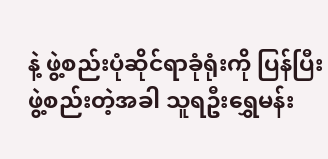နဲ့ ဖွဲ့စည်းပုံဆိုင်ရာခုံရုံးကို ပြန်ပြီး ဖွဲ့စည်းတဲ့အခါ သူရဦးရွှေမန်း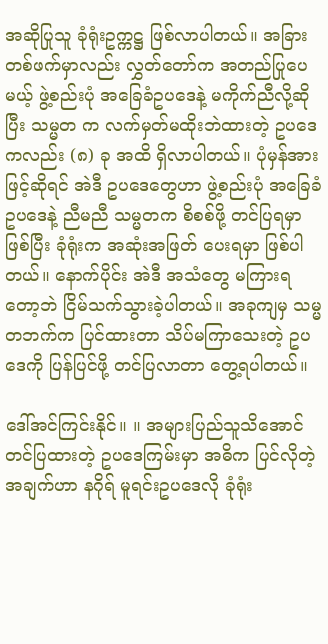အဆိုပြုသူ ခုံရုံးဥက္ကဋ္ဌ ဖြစ်လာပါတယ်။ အခြားတစ်ဖက်မှာလည်း လွှတ်တော်က အတည်ပြုပေမယ့် ဖွဲ့စည်းပုံ အခြေခံဥပဒေနဲ့ မကိုက်ညီလို့ဆိုပြီး သမ္မတ က လက်မှတ်မထိုးဘဲထားတဲ့ ဥပဒေကလည်း (၈) ခု အထိ ရှိလာပါတယ်။ ပုံမှန်အားဖြင့်ဆိုရင် အဲဒီ ဥပဒေတွေဟာ ဖွဲ့စည်းပုံ အခြေခံဥပဒေနဲ့ ညီမညီ သမ္မတက စိစစ်ဖို့ တင်ပြရမှာ ဖြစ်ပြီး ခုံရုံးက အဆုံးအဖြတ် ပေးရမှာ ဖြစ်ပါတယ်။ နောက်ပိုင်း အဲဒီ အသံတွေ မကြားရတော့ဘဲ ငြိမ်သက်သွားခဲ့ပါတယ်။ အခုကျမှ သမ္မတဘက်က ပြင်ထားတာ သိပ်မကြာသေးတဲ့ ဥပဒေကို ပြန်ပြင်ဖို့ တင်ပြလာတာ တွေ့ရပါတယ်။

ဒေါ်အင်ကြင်းနိုင်။ ။ အများပြည်သူသိအောင် တင်ပြထားတဲ့ ဥပဒေကြမ်းမှာ အဓိက ပြင်လိုတဲ့အချက်ဟာ နဂိုရ် မူရင်းဥပဒေလို ခုံရုံး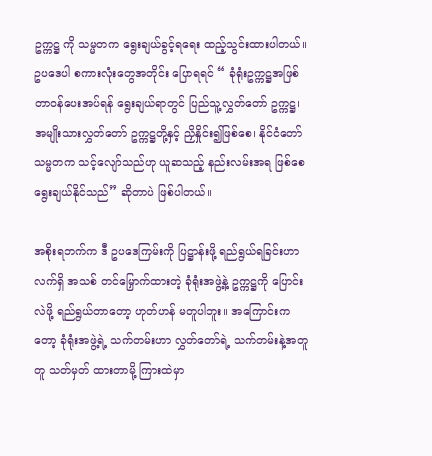ဥက္ကဋ္ဌ ကို သမ္မတက ရွေးချယ်ခွင့်ရရေး ထည့်သွင်းထားပါတယ်။ ဥပဒေပါ စကားလုံးတွေအတိုင်း ပြောရရင် “ ခုံရုံးဥက္ကဋ္ဌအဖြစ် တာဝန်ပေးအပ်ရန် ရွေးချယ်ရာတွင် ပြည်သူ့လွှတ်တော် ဥက္ကဋ္ဌ၊ အမျိုးသားလွှတ်တော် ဥက္ကဋ္ဌတို့နှင့် ညှိနှိုင်း၍ဖြစ်စေ၊ နိုင်ငံတော်သမ္မတက သင့်လျော်သည်ဟု ယူဆသည့် နည်းလမ်းအရ ဖြစ်စေ ရွေးချယ်နိုင်သည်” ဆိုတာပဲ ဖြစ်ပါတယ်။

အစိုးရဘက်က ဒီ ဥပဒေကြမ်းကို ပြဋ္ဌာန်းဖို့ ရည်ရွယ်ရခြင်းဟာ လက်ရှိ အသစ် တင်မြှောက်ထားတဲ့ ခုံရုံးအဖွဲ့နဲ့ ဥက္ကဋ္ဌကို ပြောင်းလဲဖို့ ရည်ရွယ်တာတော့ ဟုတ်ဟန် မတူပါဘူး။ အကြောင်းကတော့ ခုံရုံးအဖွဲ့ရဲ့ သက်တမ်းဟာ လွှတ်တော်ရဲ့ သက်တမ်းနဲ့အတူတူ သတ်မှတ် ထားတာမို့ ကြားထဲမှာ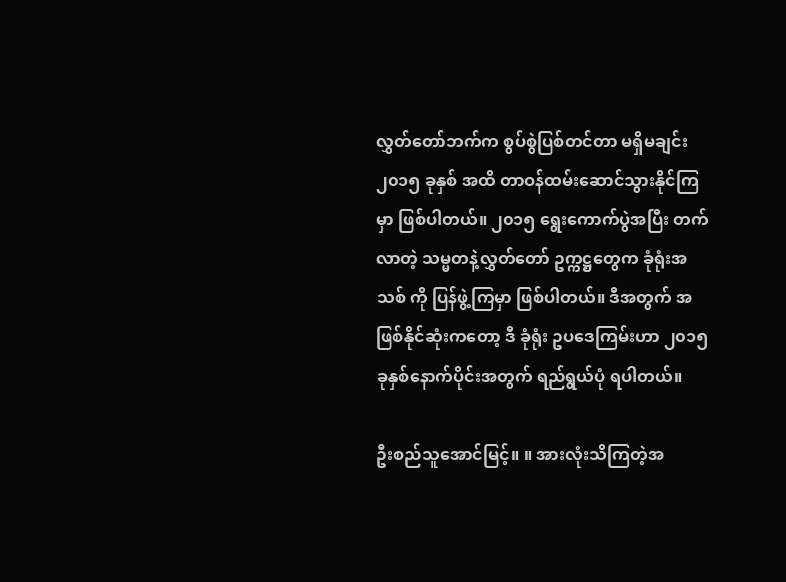လွှတ်တော်ဘက်က စွပ်စွဲပြစ်တင်တာ မရှိမချင်း ၂၀၁၅ ခုနှစ် အထိ တာဝန်ထမ်းဆောင်သွားနိုင်ကြမှာ ဖြစ်ပါတယ်။ ၂၀၁၅ ရွေးကောက်ပွဲအပြီး တက်လာတဲ့ သမ္မတနဲ့လွှတ်တော် ဥက္ကဋ္ဌတွေက ခုံရုံးအသစ် ကို ပြန်ဖွဲ့ကြမှာ ဖြစ်ပါတယ်။ ဒီအတွက် အဖြစ်နိုင်ဆုံးကတော့ ဒီ ခုံရုံး ဥပဒေကြမ်းဟာ ၂၀၁၅ ခုနှစ်နောက်ပိုင်းအတွက် ရည်ရွယ်ပုံ ရပါတယ်။

ဦးစည်သူအောင်မြင့်။ ။ အားလုံးသိကြတဲ့အ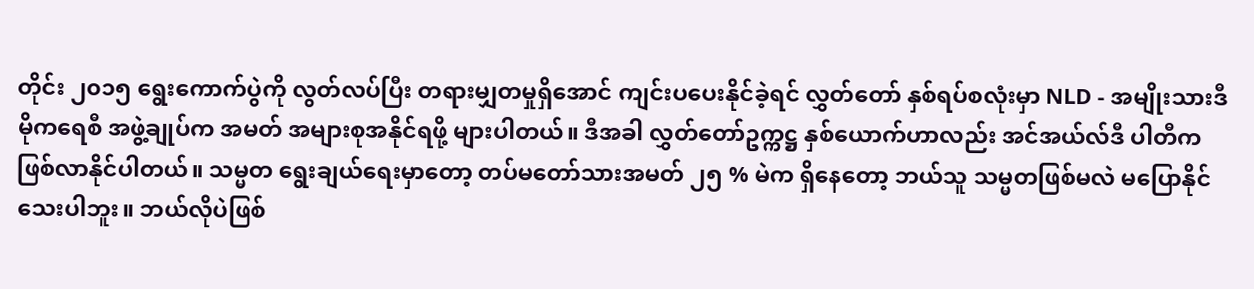တိုင်း ၂၀၁၅ ရွေးကောက်ပွဲကို လွတ်လပ်ပြီး တရားမျှတမှုရှိအောင် ကျင်းပပေးနိုင်ခဲ့ရင် လွှတ်တော် နှစ်ရပ်စလုံးမှာ NLD - အမျိုးသားဒီမိုကရေစီ အဖွဲ့ချုပ်က အမတ် အများစုအနိုင်ရဖို့ များပါတယ်။ ဒီအခါ လွှတ်တော်ဥက္ကဋ္ဌ နှစ်ယောက်ဟာလည်း အင်အယ်လ်ဒီ ပါတီက ဖြစ်လာနိုင်ပါတယ်။ သမ္မတ ရွေးချယ်ရေးမှာတော့ တပ်မတော်သားအမတ် ၂၅ % မဲက ရှိနေတော့ ဘယ်သူ သမ္မတဖြစ်မလဲ မပြောနိုင်သေးပါဘူး။ ဘယ်လိုပဲဖြစ်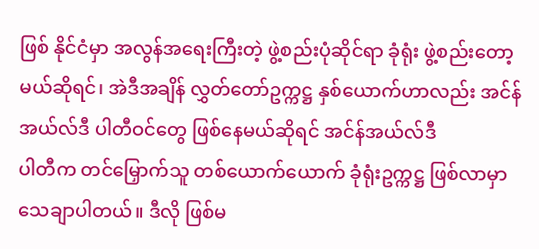ဖြစ် နိုင်ငံမှာ အလွန်အရေးကြီးတဲ့ ဖွဲ့စည်းပုံဆိုင်ရာ ခုံရုံး ဖွဲ့စည်းတော့မယ်ဆိုရင်၊ အဲဒီအချိန် လွှတ်တော်ဥက္ကဋ္ဌ နှစ်ယောက်ဟာလည်း အင်န်အယ်လ်ဒီ ပါတီဝင်တွေ ဖြစ်နေမယ်ဆိုရင် အင်န်အယ်လ်ဒီ
ပါတီက တင်မြှောက်သူ တစ်ယောက်ယောက် ခုံရုံးဥက္ကဋ္ဌ ဖြစ်လာမှာ သေချာပါတယ်။ ဒီလို ဖြစ်မ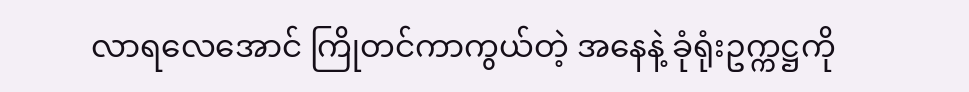လာရလေအောင် ကြိုတင်ကာကွယ်တဲ့ အနေနဲ့ ခုံရုံးဥက္ကဋ္ဌကို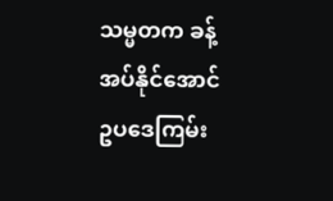သမ္မတက ခန့်အပ်နိုင်အောင် ဥပဒေကြမ်း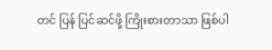တင် ပြန် ပြင်ဆင်ဖို့ ကြိုးစားတာသာ ဖြစ်ပါ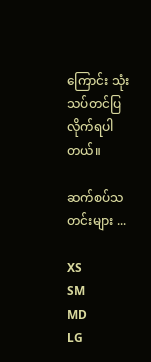ကြောင်း သုံးသပ်တင်ပြလိုက်ရပါတယ်။

ဆက်စပ်သတင်းများ ...

XS
SM
MD
LG